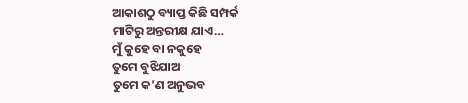ଆକାଶଠୁ ବ୍ୟାପ୍ତ କିଛି ସମ୍ପର୍କ
ମାଟିରୁ ଅନ୍ତରୀକ୍ଷ ଯାଏ…
ମୁଁ କୁହେ ବା ନକୁହେ
ତୁମେ ବୁଝିଯାଅ
ତୁମେ କ’ଣ ଅନୁଭବ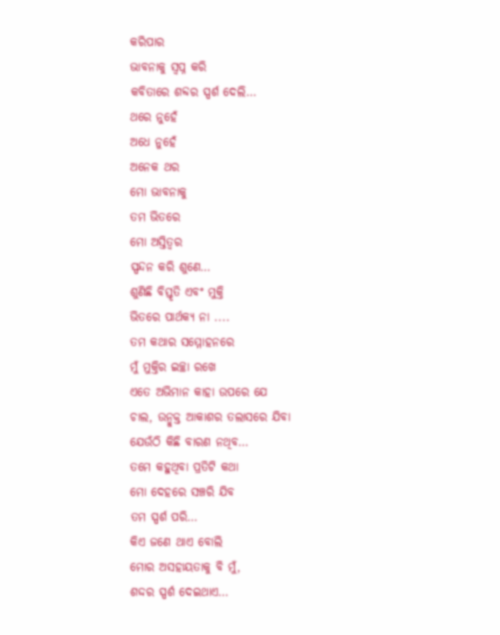କରିପାର
ଭାବନାକୁ ସ୍ଵପ୍ନ କରି
କବିତାରେ ଶବ୍ଦର ସ୍ପର୍ଶ ଦେଲି…
ଥରେ ନୁହେଁ
ଅଧେ ନୁହେଁ
ଅନେକ ଥର
ମୋ ଭାବନାକୁ
ତମ ଭିତରେ
ମୋ ଅସ୍ତିତ୍ୱର
ସ୍ପନ୍ଦନ କରି ଶୁଣେ…
ଶୁଣିଛି ବିସ୍ତୃତି ଏବଂ ମୁକ୍ତି
ଭିତରେ ପାର୍ଥକ୍ୟ ନା ....
ତମ କଥାର ସମ୍ମୋହନରେ
ମୁଁ ମୁକ୍ତିର ଇଚ୍ଛା ରଖେ
ଏତେ ଅଭିମାନ କାହା ଉପରେ ଯେ
ଚାଲ, ଉନ୍ମୁକ୍ତ ଆକାଶର ତଲାସରେ ଯିବା
ଯେଉଁଠି କିଛି ବାରଣ ନଥିବ…
ତମେ କହୁଥିବା ପ୍ରତିଟି କଥା
ମୋ ଦେହରେ ସଞ୍ଚରି ଯିବ
ତମ ସ୍ପର୍ଶ ପରି…
କିଏ ଜଣେ ଥାଏ ବୋଲି
ମୋର ଅସହାୟତାକୁ ବି ମୁଁ,
ଶଦ୍ଦର ସ୍ପର୍ଶ ଦେଇଥାଏ…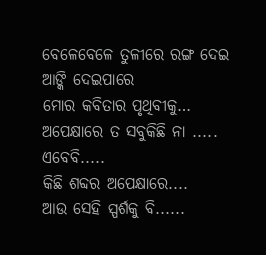ବେଳେବେଳେ ତୁଳୀରେ ରଙ୍ଗ ଦେଇ
ଆଙ୍କି ଦେଇପାରେ
ମୋର କବିତାର ପୃଥିବୀକୁ…
ଅପେକ୍ଷାରେ ତ ସବୁକିଛି ନା .....
ଏବେବି.....
କିଛି ଶବ୍ଦର ଅପେକ୍ଷାରେ....
ଆଉ ସେହି ସ୍ପର୍ଶକୁ ବି......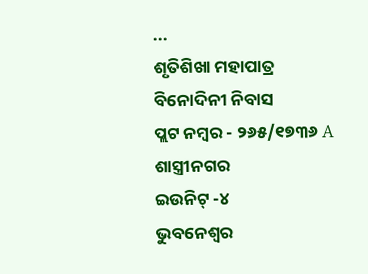...
ଶୃତିଶିଖା ମହାପାତ୍ର
ବିନୋଦିନୀ ନିବାସ
ପ୍ଲଟ ନମ୍ବର - ୨୬୫/୧୭୩୬ A
ଶାସ୍ତ୍ରୀନଗର
ଇଉନିଟ୍ -୪
ଭୁବନେଶ୍ୱର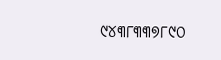୯୪୩୮୩୩୭୮୯୦